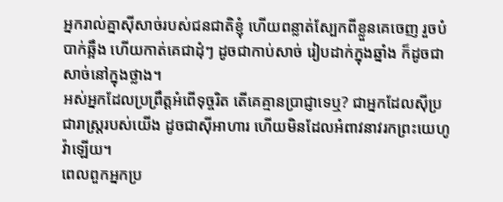អ្នករាល់គ្នាស៊ីសាច់របស់ជនជាតិខ្ញុំ ហើយពន្លាត់ស្បែកពីខ្លួនគេចេញ រួចបំបាក់ឆ្អឹង ហើយកាត់គេជាដុំៗ ដូចជាកាប់សាច់ រៀបដាក់ក្នុងឆ្នាំង ក៏ដូចជាសាច់នៅក្នុងថ្លាង។
អស់អ្នកដែលប្រព្រឹត្តអំពើទុច្ចរិត តើគេគ្មានប្រាជ្ញាទេឬ? ជាអ្នកដែលស៊ីប្រជារាស្ត្ររបស់យើង ដូចជាស៊ីអាហារ ហើយមិនដែលអំពាវនាវរកព្រះយេហូវ៉ាឡើយ។
ពេលពួកអ្នកប្រ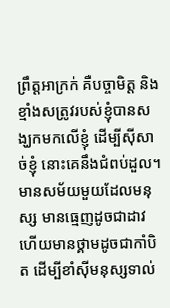ព្រឹត្តអាក្រក់ គឺបច្ចាមិត្ត និងខ្មាំងសត្រូវរបស់ខ្ញុំបានសង្ឃកមកលើខ្ញុំ ដើម្បីស៊ីសាច់ខ្ញុំ នោះគេនឹងជំពប់ដួល។
មានសម័យមួយដែលមនុស្ស មានធ្មេញដូចជាដាវ ហើយមានថ្គាមដូចជាកាំបិត ដើម្បីខាំស៊ីមនុស្សទាល់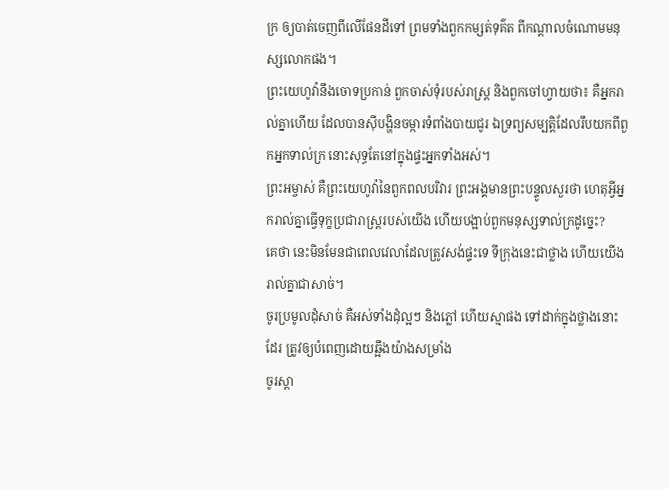ក្រ ឲ្យបាត់ចេញពីលើផែនដីទៅ ព្រមទាំងពួកកម្សត់ទុគ៌ត ពីកណ្ដាលចំណោមមនុស្សលោកផង។
ព្រះយេហូវ៉ានឹងចោទប្រកាន់ ពួកចាស់ទុំរបស់រាស្ត្រ និងពួកចៅហ្វាយថា៖ គឺអ្នករាល់គ្នាហើយ ដែលបានស៊ីបង្ហិនចម្ការទំពាំងបាយជូរ ឯទ្រព្យសម្បត្តិដែលរឹបយកពីពួកអ្នកទាល់ក្រ នោះសុទ្ធតែនៅក្នុងផ្ទះអ្នកទាំងអស់។
ព្រះអម្ចាស់ គឺព្រះយេហូវ៉ានៃពួកពលបរិវារ ព្រះអង្គមានព្រះបន្ទូលសួរថា ហេតុអ្វីអ្នករាល់គ្នាធ្វើទុក្ខប្រជារាស្ត្ររបស់យើង ហើយបង្អាប់ពួកមនុស្សទាល់ក្រដូច្នេះ?
គេថា នេះមិនមែនជាពេលវេលាដែលត្រូវសង់ផ្ទះទេ ទីក្រុងនេះជាថ្លាង ហើយយើងរាល់គ្នាជាសាច់។
ចូរប្រមូលដុំសាច់ គឺអស់ទាំងដុំល្អៗ និងភ្លៅ ហើយស្មាផង ទៅដាក់ក្នុងថ្លាងនោះដែរ ត្រូវឲ្យបំពេញដោយឆ្អឹងយ៉ាងសម្រាំង
ចូរស្ដា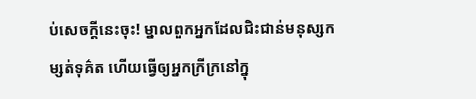ប់សេចក្ដីនេះចុះ! ម្នាលពួកអ្នកដែលជិះជាន់មនុស្សកម្សត់ទុគ៌ត ហើយធ្វើឲ្យអ្នកក្រីក្រនៅក្នុ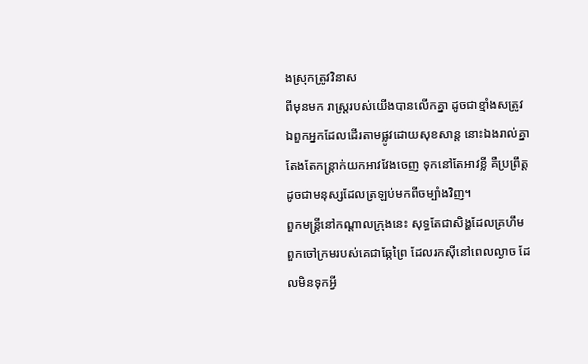ងស្រុកត្រូវវិនាស
ពីមុនមក រាស្ត្ររបស់យើងបានលើកគ្នា ដូចជាខ្មាំងសត្រូវ ឯពួកអ្នកដែលដើរតាមផ្លូវដោយសុខសាន្ត នោះឯងរាល់គ្នាតែងតែកន្ត្រាក់យកអាវវែងចេញ ទុកនៅតែអាវខ្លី គឺប្រព្រឹត្តដូចជាមនុស្សដែលត្រឡប់មកពីចម្បាំងវិញ។
ពួកមន្ត្រីនៅកណ្ដាលក្រុងនេះ សុទ្ធតែជាសិង្ហដែលគ្រហឹម ពួកចៅក្រមរបស់គេជាឆ្កែព្រៃ ដែលរកស៊ីនៅពេលល្ងាច ដែលមិនទុកអ្វី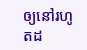ឲ្យនៅរហូតដ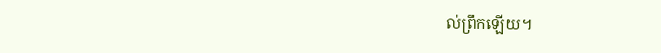ល់ព្រឹកឡើយ។